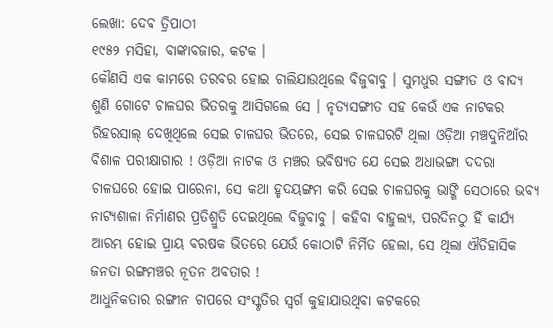ଲେଖା: ଦେଵ ତ୍ରିପାଠୀ
୧୯୫୨ ମସିହା, ବାଙ୍କାବଜାର, କଟକ ।
କୌଣସି ଏକ କାମରେ ତରବର ହୋଇ ଚାଲିଯାଉଥିଲେ ବିଜୁବାବୁ । ସୁମଧୁର ସଙ୍ଗୀତ ଓ ବାଦ୍ୟ ଶୁଣି ଗୋଟେ ଚାଳଘର ଭିତରକୁ ଆସିଗଲେ ସେ । ନୃତ୍ୟସଙ୍ଗୀତ ସହ କେଉଁ ଏକ ନାଟକର ରିହରସାଲ୍ ଦେଖିଥିଲେ ସେଇ ଚାଳଘର ଭିତରେ, ସେଇ ଚାଳଘରଟି ଥିଲା ଓଡ଼ିଆ ମଞ୍ଚଦୁନିଆଁର ବିଶାଳ ପରୀକ୍ଷାଗାର ! ଓଡ଼ିଆ ନାଟକ ଓ ମଞ୍ଚର ଭବିଷ୍ୟତ ଯେ ସେଇ ଅଧାଭଙ୍ଗା ଦଦରା ଚାଳଘରେ ହୋଇ ପାରେନା, ସେ କଥା ହୃଦୟଙ୍ଗମ କରି ସେଇ ଚାଳଘରକୁ ଭାଙ୍ଗି ସେଠାରେ ଭବ୍ୟ ନାଟ୍ୟଶାଳା ନିର୍ମାଣର ପ୍ରତିଶ୍ରୁତି ଦେଇଥିଲେ ବିଜୁବାବୁ । କହିବା ବାହୁଲ୍ୟ, ପରଦିନଠୁ ହିଁ କାର୍ଯ୍ୟ ଆରମ୍ଭ ହୋଇ ପ୍ରାୟ ବରଷକ ଭିତରେ ଯେଉଁ କୋଠାଟି ନିର୍ମିତ ହେଲା, ସେ ଥିଲା ଐତିହାସିକ ଜନତା ରଙ୍ଗମଞ୍ଚର ନୂତନ ଅବତାର !
ଆଧୁନିକତାର ରଙ୍ଗୀନ ଚାପରେ ସଂସ୍କୃତିର ସ୍ବର୍ଗ କୁହାଯାଉଥିବା କଟକରେ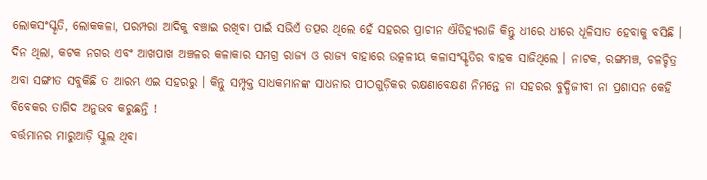ଲୋକସଂସ୍କୃତି, ଲୋକକଳା, ପରମ୍ପରା ଆଦିକୁ ବଞ୍ଚାଇ ରଖିବା ପାଇଁ ସଭିଏଁ ତତ୍ପର ଥିଲେ ହେଁ ସହରର ପ୍ରାଚୀନ ଐତିହ୍ୟରାଜି କିନ୍ତୁ ଧୀରେ ଧୀରେ ଧୂଳିସାତ ହେବାକୁ ବସିଛି । ଦିନ ଥିଲା, କଟକ ନଗର ଏବଂ ଆଖପାଖ ଅଞ୍ଚଳର କଳାକାର ସମଗ୍ର ରାଜ୍ୟ ଓ ରାଜ୍ୟ ବାହାରେ ଉତ୍କଳୀୟ କଳାସଂସ୍କୃତିର ବାହକ ସାଜିଥିଲେ । ନାଟକ, ରଙ୍ଗମଞ୍ଚ, ଚଳଚ୍ଚିତ୍ର ଅବା ସଙ୍ଗୀତ ସବୁକିଛି ତ ଆରମ୍ଭ ଏଇ ସହରରୁ । କିନ୍ତୁ ସମ୍ପୃକ୍ତ ସାଧକମାନଙ୍କ ସାଧନାର ପୀଠଗୁଡ଼ିକର ରକ୍ଷଣାବେକ୍ଷଣ ନିମନ୍ତେ ନା ସହରର ବୁଦ୍ଧିଜୀବୀ ନା ପ୍ରଶାସନ କେହି ବିବେକର ତାଗିଦ ଅନୁଭବ କରୁଛନ୍ତି !
ବର୍ତ୍ତମାନର ମାରୁଆଡ଼ି ସ୍କୁଲ ଥିବା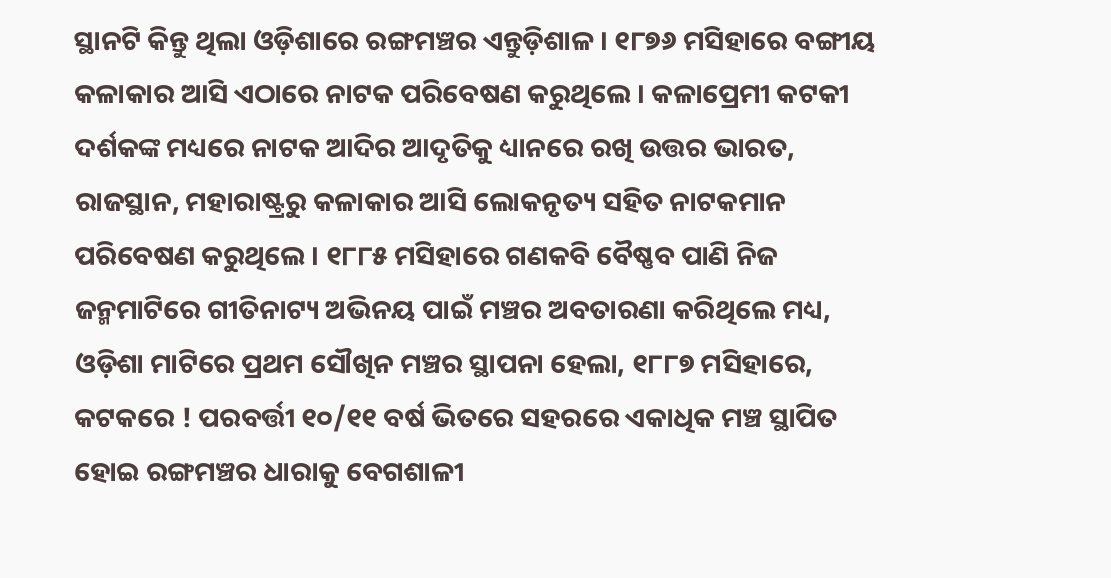ସ୍ଥାନଟି କିନ୍ତୁ ଥିଲା ଓଡ଼ିଶାରେ ରଙ୍ଗମଞ୍ଚର ଏନ୍ତୁଡ଼ିଶାଳ । ୧୮୭୬ ମସିହାରେ ବଙ୍ଗୀୟ କଳାକାର ଆସି ଏଠାରେ ନାଟକ ପରିବେଷଣ କରୁଥିଲେ । କଳାପ୍ରେମୀ କଟକୀ ଦର୍ଶକଙ୍କ ମଧ୍ୟରେ ନାଟକ ଆଦିର ଆଦୃତିକୁ ଧ୍ୟାନରେ ରଖି ଉତ୍ତର ଭାରତ, ରାଜସ୍ଥାନ, ମହାରାଷ୍ଟ୍ରରୁ କଳାକାର ଆସି ଲୋକନୃତ୍ୟ ସହିତ ନାଟକମାନ ପରିବେଷଣ କରୁଥିଲେ । ୧୮୮୫ ମସିହାରେ ଗଣକବି ବୈଷ୍ଣବ ପାଣି ନିଜ ଜନ୍ମମାଟିରେ ଗୀତିନାଟ୍ୟ ଅଭିନୟ ପାଇଁ ମଞ୍ଚର ଅବତାରଣା କରିଥିଲେ ମଧ୍ୟ, ଓଡ଼ିଶା ମାଟିରେ ପ୍ରଥମ ସୌଖିନ ମଞ୍ଚର ସ୍ଥାପନା ହେଲା, ୧୮୮୭ ମସିହାରେ, କଟକରେ ! ପରବର୍ତ୍ତୀ ୧୦/୧୧ ବର୍ଷ ଭିତରେ ସହରରେ ଏକାଧିକ ମଞ୍ଚ ସ୍ଥାପିତ ହୋଇ ରଙ୍ଗମଞ୍ଚର ଧାରାକୁ ବେଗଶାଳୀ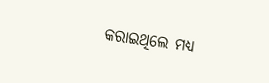କରାଇଥିଲେ ମଧ୍ୟ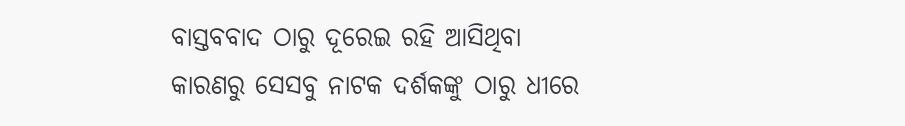ବାସ୍ତବବାଦ ଠାରୁ ଦୂରେଇ ରହି ଆସିଥିବା କାରଣରୁ ସେସବୁ ନାଟକ ଦର୍ଶକଙ୍କୁ ଠାରୁ ଧୀରେ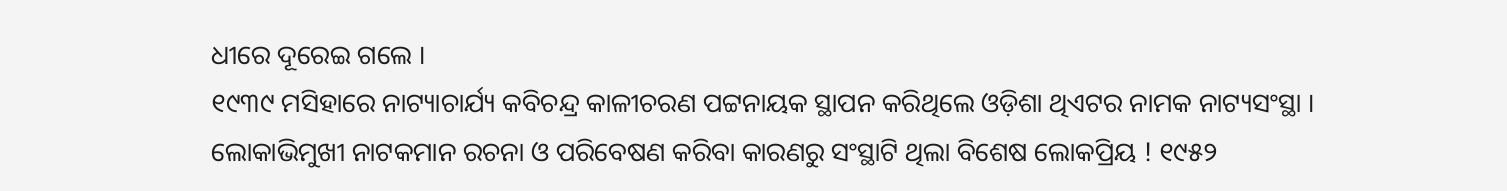ଧୀରେ ଦୂରେଇ ଗଲେ ।
୧୯୩୯ ମସିହାରେ ନାଟ୍ୟାଚାର୍ଯ୍ୟ କବିଚନ୍ଦ୍ର କାଳୀଚରଣ ପଟ୍ଟନାୟକ ସ୍ଥାପନ କରିଥିଲେ ଓଡ଼ିଶା ଥିଏଟର ନାମକ ନାଟ୍ୟସଂସ୍ଥା । ଲୋକାଭିମୁଖୀ ନାଟକମାନ ରଚନା ଓ ପରିବେଷଣ କରିବା କାରଣରୁ ସଂସ୍ଥାଟି ଥିଲା ବିଶେଷ ଲୋକପ୍ରିୟ ! ୧୯୫୨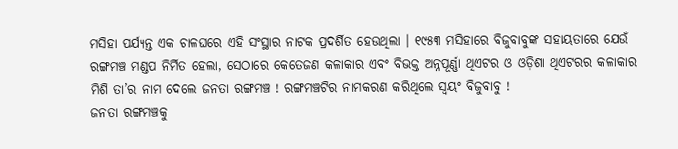ମସିହା ପର୍ଯ୍ୟନ୍ତ ଏକ ଚାଳଘରେ ଏହି ସଂସ୍ଥାର ନାଟକ ପ୍ରଦର୍ଶିତ ହେଉଥିଲା । ୧୯୫୩ ମସିହାରେ ବିଜୁବାବୁଙ୍କ ସହାୟତାରେ ଯେଉଁ ରଙ୍ଗମଞ୍ଚ ମଣ୍ଡପ ନିର୍ମିତ ହେଲା, ସେଠାରେ କେତେଜଣ କଳାକାର ଏବଂ ବିଭକ୍ତ ଅନ୍ନପୂର୍ଣ୍ଣା ଥିଏଟର ଓ ଓଡ଼ିଶା ଥିଏଟରର କଳାକାର ମିଶି ତା’ର ନାମ ଦେଲେ ଜନତା ରଙ୍ଗମଞ୍ଚ ! ରଙ୍ଗମଞ୍ଚଟିର ନାମକରଣ କରିଥିଲେ ସ୍ବୟଂ ବିଜୁବାବୁ !
ଜନତା ରଙ୍ଗମଞ୍ଚକୁ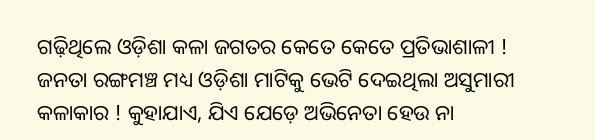ଗଢ଼ିଥିଲେ ଓଡ଼ିଶା କଳା ଜଗତର କେତେ କେତେ ପ୍ରତିଭାଶାଳୀ ! ଜନତା ରଙ୍ଗମଞ୍ଚ ମଧ୍ୟ ଓଡ଼ିଶା ମାଟିକୁ ଭେଟି ଦେଇଥିଲା ଅସୁମାରୀ କଳାକାର ! କୁହାଯାଏ, ଯିଏ ଯେଡ଼େ ଅଭିନେତା ହେଉ ନା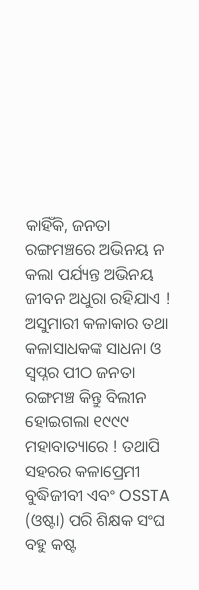କାହିଁକି, ଜନତା ରଙ୍ଗମଞ୍ଚରେ ଅଭିନୟ ନ କଲା ପର୍ଯ୍ୟନ୍ତ ଅଭିନୟ ଜୀବନ ଅଧୁରା ରହିଯାଏ !
ଅସୁମାରୀ କଳାକାର ତଥା କଳାସାଧକଙ୍କ ସାଧନା ଓ ସ୍ବପ୍ନର ପୀଠ ଜନତା ରଙ୍ଗମଞ୍ଚ କିନ୍ତୁ ବିଲୀନ ହୋଇଗଲା ୧୯୯୯ ମହାବାତ୍ୟାରେ ! ତଥାପି ସହରର କଳାପ୍ରେମୀ ବୁଦ୍ଧିଜୀବୀ ଏବଂ OSSTA (ଓଷ୍ଟା) ପରି ଶିକ୍ଷକ ସଂଘ ବହୁ କଷ୍ଟ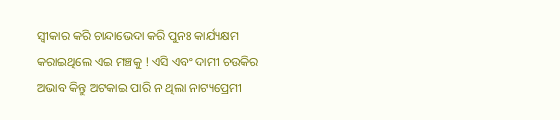ସ୍ବୀକାର କରି ଚାନ୍ଦାଭେଦା କରି ପୁନଃ କାର୍ଯ୍ୟକ୍ଷମ କରାଇଥିଲେ ଏଇ ମଞ୍ଚକୁ ! ଏସି ଏବଂ ଦାମୀ ଚଉକିର ଅଭାବ କିନ୍ତୁ ଅଟକାଇ ପାରି ନ ଥିଲା ନାଟ୍ୟପ୍ରେମୀ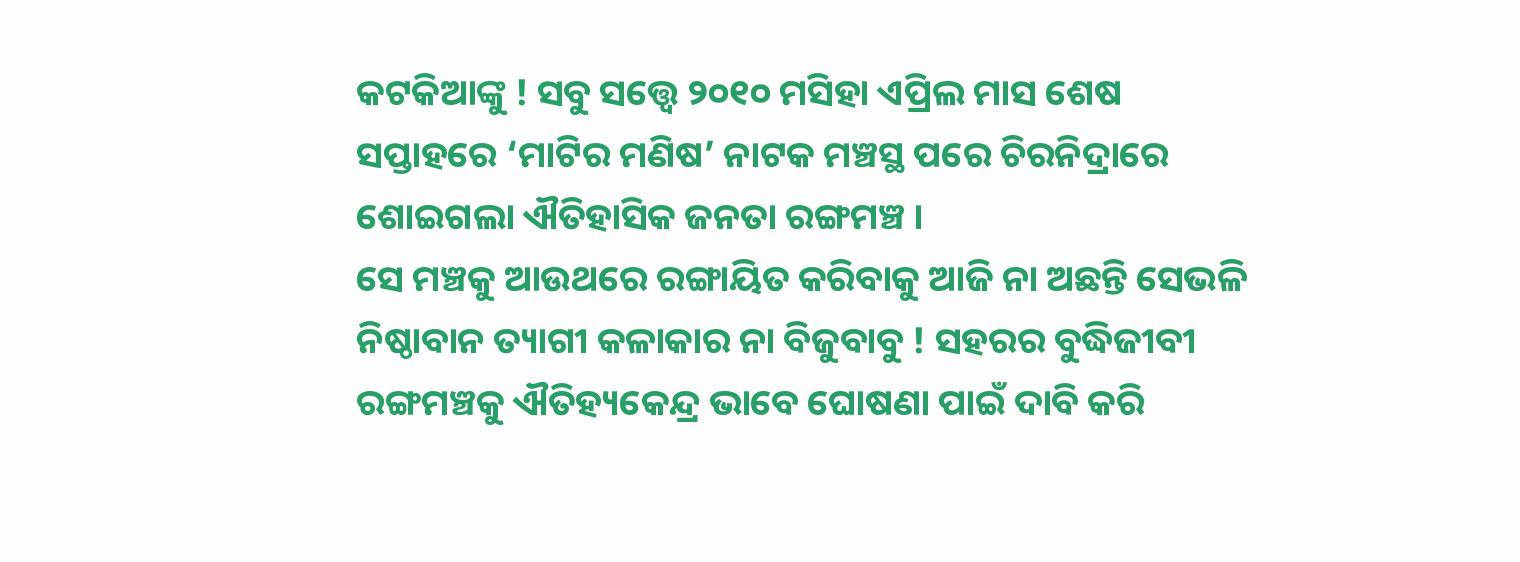କଟକିଆଙ୍କୁ ! ସବୁ ସତ୍ତ୍ୱେ ୨୦୧୦ ମସିହା ଏପ୍ରିଲ ମାସ ଶେଷ ସପ୍ତାହରେ ‘ମାଟିର ମଣିଷ’ ନାଟକ ମଞ୍ଚସ୍ଥ ପରେ ଚିରନିଦ୍ରାରେ ଶୋଇଗଲା ଐତିହାସିକ ଜନତା ରଙ୍ଗମଞ୍ଚ ।
ସେ ମଞ୍ଚକୁ ଆଉଥରେ ରଙ୍ଗାୟିତ କରିବାକୁ ଆଜି ନା ଅଛନ୍ତି ସେଭଳି ନିଷ୍ଠାବାନ ତ୍ୟାଗୀ କଳାକାର ନା ବିଜୁବାବୁ ! ସହରର ବୁଦ୍ଧିଜୀବୀ ରଙ୍ଗମଞ୍ଚକୁ ଐତିହ୍ୟକେନ୍ଦ୍ର ଭାବେ ଘୋଷଣା ପାଇଁ ଦାବି କରି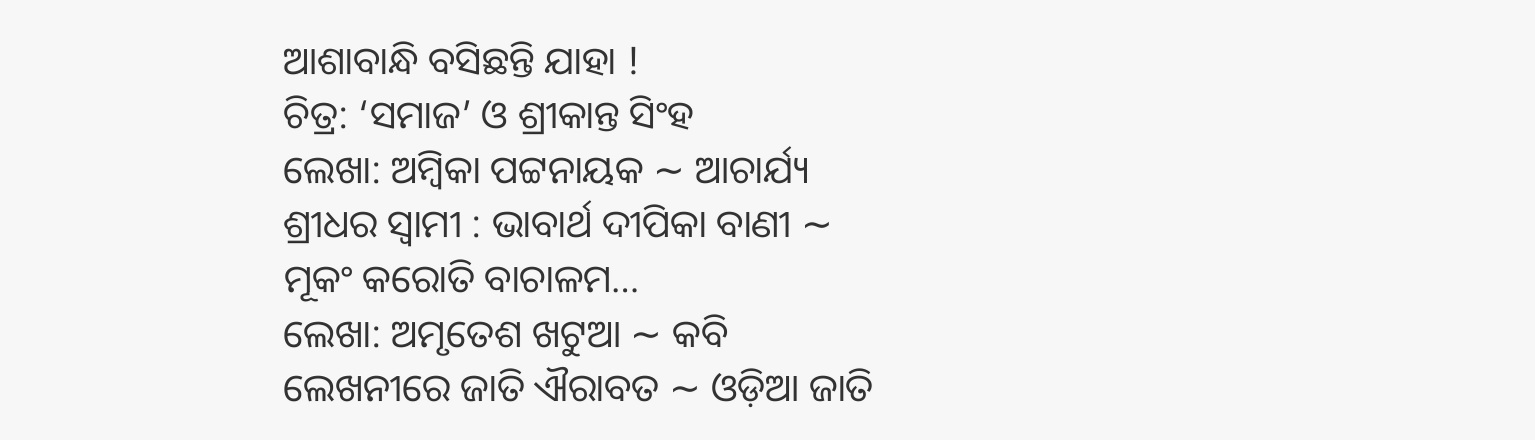ଆଶାବାନ୍ଧି ବସିଛନ୍ତି ଯାହା !
ଚିତ୍ର: ‘ସମାଜ’ ଓ ଶ୍ରୀକାନ୍ତ ସିଂହ
ଲେଖା: ଅମ୍ବିକା ପଟ୍ଟନାୟକ ∼ ଆଚାର୍ଯ୍ୟ ଶ୍ରୀଧର ସ୍ୱାମୀ : ଭାବାର୍ଥ ଦୀପିକା ବାଣୀ ∼ ମୂକଂ କରୋତି ବାଚାଳମ…
ଲେଖା: ଅମୃତେଶ ଖଟୁଆ ∼ କବି ଲେଖନୀରେ ଜାତି ଐରାବତ ∼ ଓଡ଼ିଆ ଜାତି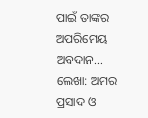ପାଇଁ ତାଙ୍କର ଅପରିମେୟ ଅବଦାନ…
ଲେଖା: ଅମର ପ୍ରସାଦ ଓ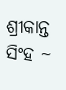ଶ୍ରୀକାନ୍ତ ସିଂହ ~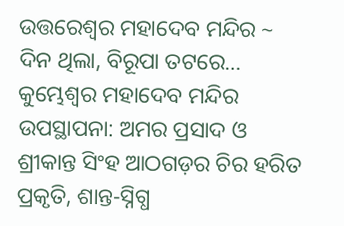ଉତ୍ତରେଶ୍ଵର ମହାଦେବ ମନ୍ଦିର ~ ଦିନ ଥିଲା, ବିରୂପା ତଟରେ…
କୁମ୍ଭେଶ୍ୱର ମହାଦେବ ମନ୍ଦିର ଉପସ୍ଥାପନା: ଅମର ପ୍ରସାଦ ଓ ଶ୍ରୀକାନ୍ତ ସିଂହ ଆଠଗଡ଼ର ଚିର ହରିତ ପ୍ରକୃତି, ଶାନ୍ତ-ସ୍ନିଗ୍ଧ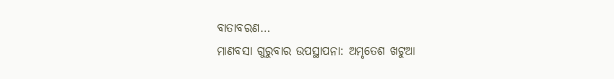ବାତାବରଣ…
ମାଣବସା ଗୁରୁବାର ଉପସ୍ଥାପନା: ଅମୃତେଶ ଖଟୁଆ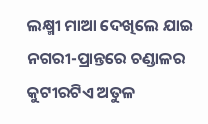ଲକ୍ଷ୍ମୀ ମାଆ ଦେଖିଲେ ଯାଇ ନଗରୀ-ପ୍ରାନ୍ତରେ ଚଣ୍ଡାଳର କୁଟୀରଟିଏ ଅତୁଳ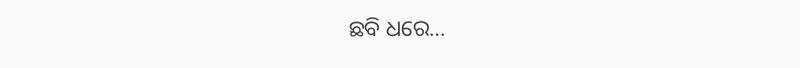ଛବି ଧରେ…